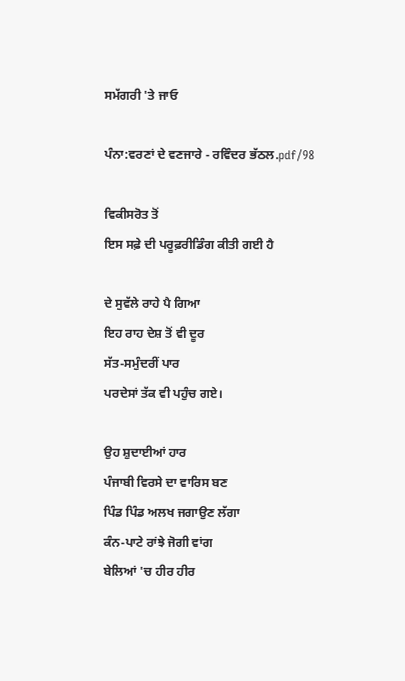ਸਮੱਗਰੀ 'ਤੇ ਜਾਓ

ਪੰਨਾ:ਵਰਣਾਂ ਦੇ ਵਣਜਾਰੇ - ਰਵਿੰਦਰ ਭੱਠਲ.pdf/98

ਵਿਕੀਸਰੋਤ ਤੋਂ
ਇਸ ਸਫ਼ੇ ਦੀ ਪਰੂਫ਼ਰੀਡਿੰਗ ਕੀਤੀ ਗਈ ਹੈ

ਦੇ ਸੁਵੱਲੇ ਰਾਹੇ ਪੈ ਗਿਆ
ਇਹ ਰਾਹ ਦੇਸ਼ ਤੋਂ ਵੀ ਦੂਰ
ਸੱਤ-ਸਮੁੰਦਰੀਂ ਪਾਰ
ਪਰਦੇਸਾਂ ਤੱਕ ਵੀ ਪਹੁੰਚ ਗਏ।

ਉਹ ਸ਼ੁਦਾਈਆਂ ਹਾਰ
ਪੰਜਾਬੀ ਵਿਰਸੇ ਦਾ ਵਾਰਿਸ ਬਣ
ਪਿੰਡ ਪਿੰਡ ਅਲਖ ਜਗਾਉਣ ਲੱਗਾ
ਕੰਨ-ਪਾਟੇ ਰਾਂਝੇ ਜੋਗੀ ਵਾਂਗ
ਬੇਲਿਆਂ 'ਚ ਹੀਰ ਹੀਰ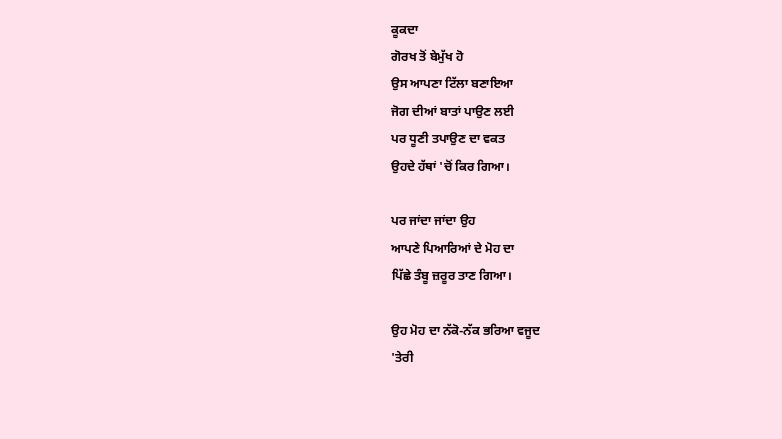ਕੂਕਦਾ
ਗੋਰਖ ਤੋਂ ਬੇਮੁੱਖ ਹੋ
ਉਸ ਆਪਣਾ ਟਿੱਲਾ ਬਣਾਇਆ
ਜੋਗ ਦੀਆਂ ਬਾਤਾਂ ਪਾਉਣ ਲਈ
ਪਰ ਧੂਣੀ ਤਪਾਉਣ ਦਾ ਵਕਤ
ਉਹਦੇ ਹੱਥਾਂ 'ਚੋਂ ਕਿਰ ਗਿਆ।

ਪਰ ਜਾਂਦਾ ਜਾਂਦਾ ਉਹ
ਆਪਣੇ ਪਿਆਰਿਆਂ ਦੇ ਮੋਹ ਦਾ
ਪਿੱਛੇ ਤੰਬੂ ਜ਼ਰੂਰ ਤਾਣ ਗਿਆ।

ਉਹ ਮੋਹ ਦਾ ਨੱਕੋ-ਨੱਕ ਭਰਿਆ ਵਜੂਦ
'ਤੇਰੀ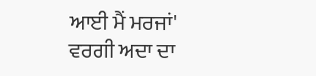ਆਈ ਮੈਂ ਮਰਜਾਂ'
ਵਰਗੀ ਅਦਾ ਦਾ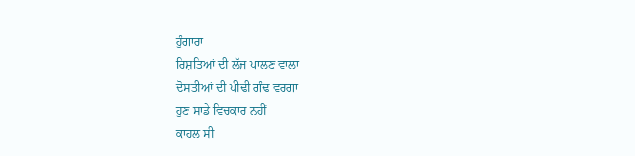ਹੁੰਗਾਰਾ
ਰਿਸ਼ਤਿਆਂ ਦੀ ਲੱਜ ਪਾਲਣ ਵਾਲਾ
ਦੋਸਤੀਆਂ ਦੀ ਪੀਢੀ ਗੰਢ ਵਰਗਾ
ਹੁਣ ਸਾਡੇ ਵਿਚਕਾਰ ਨਹੀਂ
ਕਾਹਲ ਸੀ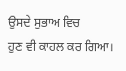ਉਸਦੇ ਸੁਭਾਅ ਵਿਚ
ਹੁਣ ਵੀ ਕਾਹਲ ਕਰ ਗਿਆ।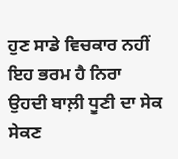ਹੁਣ ਸਾਡੇ ਵਿਚਕਾਰ ਨਹੀਂ
ਇਹ ਭਰਮ ਹੈ ਨਿਰਾ
ਉਹਦੀ ਬਾਲ਼ੀ ਧੂਣੀ ਦਾ ਸੇਕ ਸੇਕਣ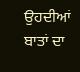ਉਹਦੀਆਂ ਬਾਤਾਂ ਦਾ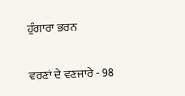ਹੁੰਗਾਰਾ ਭਰਨ

ਵਰਣਾਂ ਦੇ ਵਣਜਾਰੇ - 98